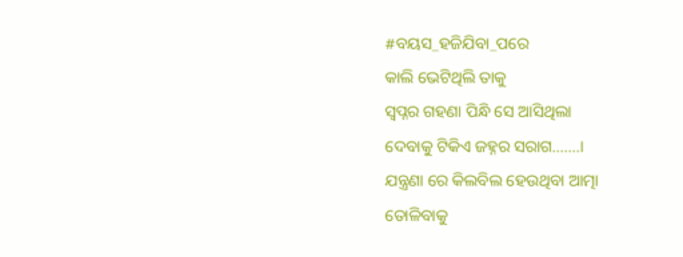#ବୟସ_ହଜିଯିବା_ପରେ
କାଲି ଭେଟିଥିଲି ତାକୁ
ସ୍ବପ୍ନର ଗହଣା ପିନ୍ଧି ସେ ଆସିଥିଲା
ଦେବାକୁ ଟିକିଏ ଜହ୍ନର ସରାଗ…….।
ଯନ୍ତ୍ରଣା ରେ କିଲବିଲ ହେଉଥିବା ଆତ୍ମା
ତୋଳିବାକୁ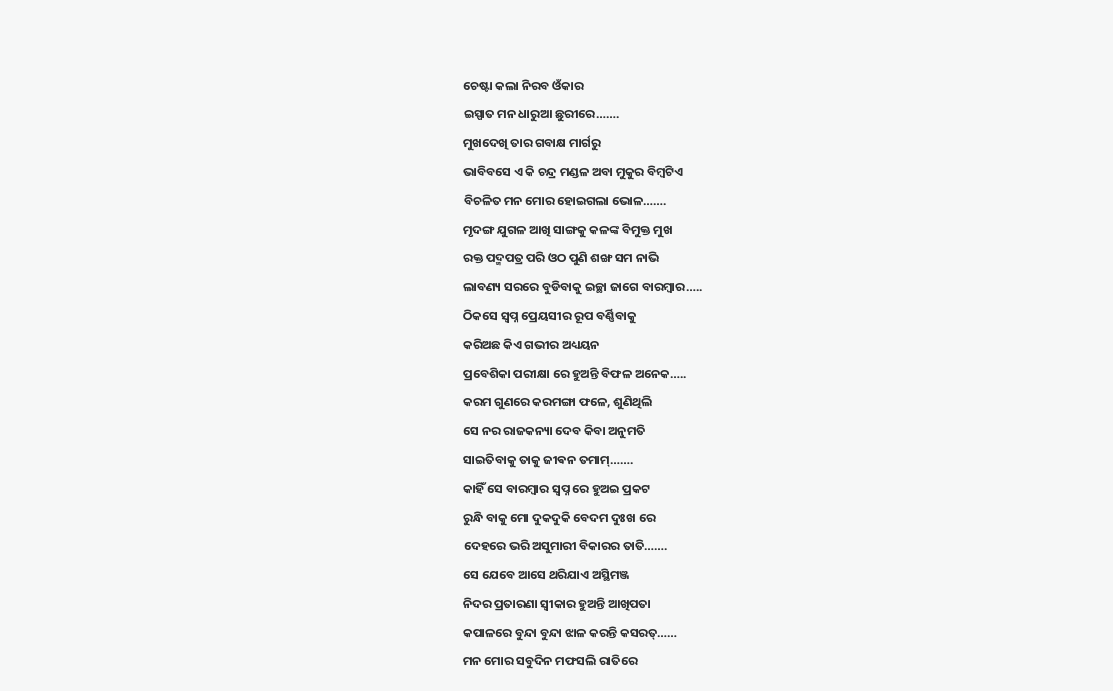ଚେଷ୍ଟା କଲା ନିରବ ଓଁକାର
ଇସ୍ପାତ ମନ ଧାରୁଆ ଛୁରୀରେ…….
ମୁଖଦେଖି ତାର ଗବାକ୍ଷ ମାର୍ଗରୁ
ଭାବିବସେ ଏ କି ଚନ୍ଦ୍ର ମଣ୍ଡଳ ଅବା ମୁକୁର ବିମ୍ବଟିଏ
ବିଚଳିତ ମନ ମୋର ହୋଇଗଲା ଭୋଳ…….
ମୃଦଙ୍ଗ ଯୁଗଳ ଆଖି ସାଙ୍ଗକୁ କଳଙ୍କ ବିମୁକ୍ତ ମୁଖ
ରକ୍ତ ପଦ୍ମପତ୍ର ପରି ଓଠ ପୁଣି ଶଙ୍ଖ ସମ ନାଭି
ଲାବଣ୍ୟ ସରରେ ବୁଡିବାକୁ ଇଚ୍ଛା ଜାଗେ ବାରମ୍ବାର…..
ଠିକସେ ସ୍ବପ୍ନ ପ୍ରେୟସୀର ରୂପ ବର୍ଣ୍ଣିବାକୁ
କରିଅଛ କିଏ ଗଭୀର ଅଧ୍ୟୟନ
ପ୍ରବେଶିକା ପରୀକ୍ଷା ରେ ହୁଅନ୍ତି ବିଫଳ ଅନେକ…..
କରମ ଗୁଣରେ କରମଙ୍ଗା ଫଳେ, ଶୁଣିଥିଲି
ସେ ନର ରାଜକନ୍ୟା ଦେବ କିବା ଅନୁମତି
ସାଇତିବାକୁ ତାକୁ ଜୀଵନ ତମାମ୍…….
କାହିଁ ସେ ବାରମ୍ବାର ସ୍ବପ୍ନ ରେ ହୁଅଇ ପ୍ରକଟ
ରୁନ୍ଧି ବାକୁ ମୋ ଦୁକଦୁକି ବେଦମ ଦୁଃଖ ରେ
ଦେହରେ ଭରି ଅସୁମାରୀ ବିକାରର ତାତି…….
ସେ ଯେବେ ଆସେ ଥରିଯାଏ ଅସ୍ଥିମଞ୍ଜ
ନିଦର ପ୍ରତାରଣା ସ୍ୱୀକାର ହୁଅନ୍ତି ଆଖିପତା
କପାଳରେ ବୁନ୍ଦା ବୁନ୍ଦା ଝାଳ କରନ୍ତି କସରତ୍……
ମନ ମୋର ସବୁଦିନ ମଫସଲି ରାତିରେ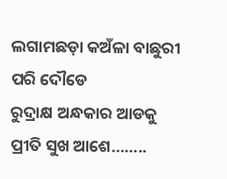ଲଗାମଛଡ଼ା କଅଁଳା ବାଛୁରୀ ପରି ଦୌଡେ
ରୁଦ୍ରାକ୍ଷ ଅନ୍ଧକାର ଆଡକୁ ପ୍ରୀତି ସୁଖ ଆଶେ……..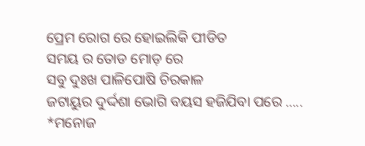ପ୍ରେମ ରୋଗ ରେ ହୋଇଲିକି ପୀଡିତ
ସମୟ ର ତୋଡ ମୋଡ଼ ରେ
ସବୁ ଦୁଃଖ ପାଳିପୋଷି ଚିରକାଳ
ଜଟାୟୁର ଦୁର୍ଦ୍ଦଶା ଭୋଗି ବୟସ ହଜିଯିବା ପରେ …..
*ମନୋଜ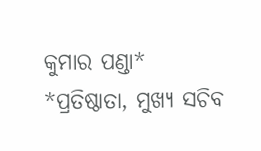କୁମାର ପଣ୍ଡା*
*ପ୍ରତିଷ୍ଠାତା, ମୁଖ୍ୟ ସଚିବ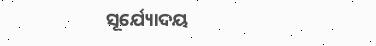ସୂର୍ଯ୍ୟୋଦୟ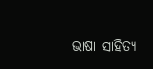ଭାଷା ସାହିତ୍ୟ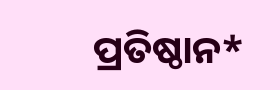ପ୍ରତିଷ୍ଠାନ*